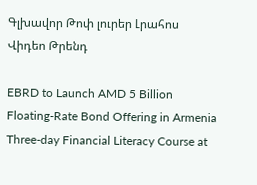Գլխավոր Թոփ լուրեր Լրահոս Վիդեո Թրենդ

EBRD to Launch AMD 5 Billion Floating-Rate Bond Offering in Armenia Three-day Financial Literacy Course at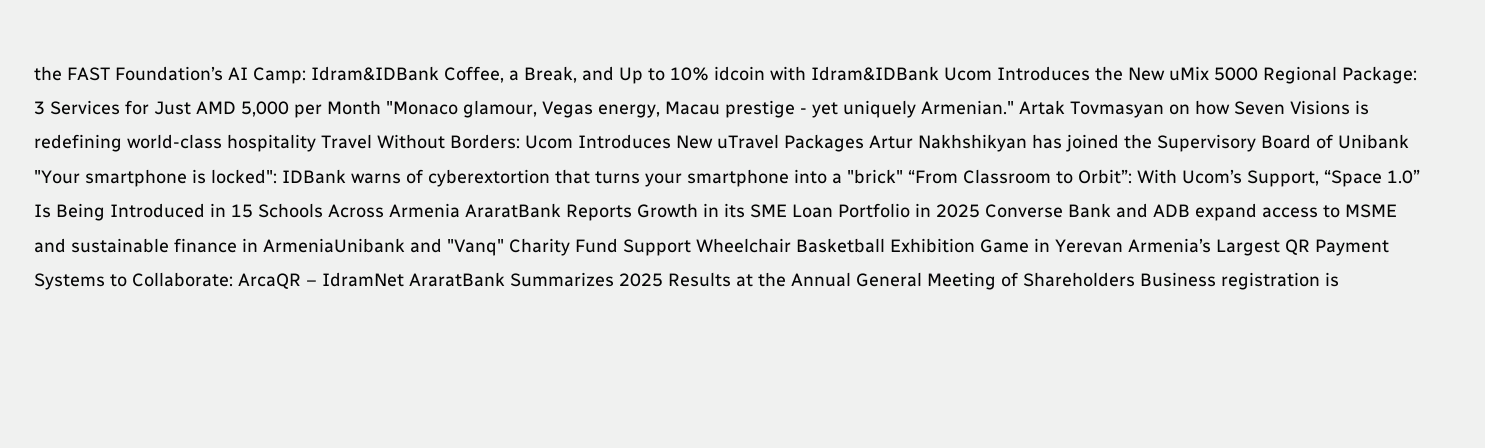the FAST Foundation’s AI Camp: Idram&IDBank Coffee, a Break, and Up to 10% idcoin with Idram&IDBank Ucom Introduces the New uMix 5000 Regional Package: 3 Services for Just AMD 5,000 per Month "Monaco glamour, Vegas energy, Macau prestige - yet uniquely Armenian." Artak Tovmasyan on how Seven Visions is redefining world-class hospitality Travel Without Borders: Ucom Introduces New uTravel Packages Artur Nakhshikyan has joined the Supervisory Board of Unibank "Your smartphone is locked": IDBank warns of cyberextortion that turns your smartphone into a "brick" “From Classroom to Orbit”: With Ucom’s Support, “Space 1.0” Is Being Introduced in 15 Schools Across Armenia AraratBank Reports Growth in its SME Loan Portfolio in 2025 Converse Bank and ADB expand access to MSME and sustainable finance in ArmeniaUnibank and "Vanq" Charity Fund Support Wheelchair Basketball Exhibition Game in Yerevan Armenia’s Largest QR Payment Systems to Collaborate: ArcaQR – IdramNet AraratBank Summarizes 2025 Results at the Annual General Meeting of Shareholders Business registration is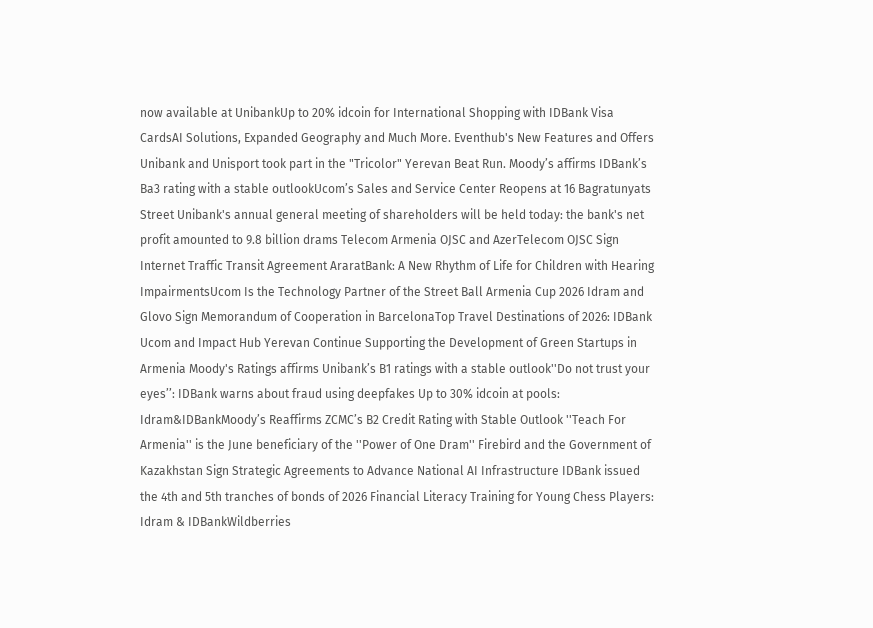now available at UnibankUp to 20% idcoin for International Shopping with IDBank Visa CardsAI Solutions, Expanded Geography and Much More. Eventhub's New Features and Offers Unibank and Unisport took part in the "Tricolor" Yerevan Beat Run. Moody’s affirms IDBank’s Ba3 rating with a stable outlookUcom’s Sales and Service Center Reopens at 16 Bagratunyats Street Unibank's annual general meeting of shareholders will be held today: the bank's net profit amounted to 9.8 billion drams Telecom Armenia OJSC and AzerTelecom OJSC Sign Internet Traffic Transit Agreement AraratBank: A New Rhythm of Life for Children with Hearing ImpairmentsUcom Is the Technology Partner of the Street Ball Armenia Cup 2026 Idram and Glovo Sign Memorandum of Cooperation in BarcelonaTop Travel Destinations of 2026: IDBank Ucom and Impact Hub Yerevan Continue Supporting the Development of Green Startups in Armenia Moody's Ratings affirms Unibank’s B1 ratings with a stable outlook''Do not trust your eyes’’: IDBank warns about fraud using deepfakes Up to 30% idcoin at pools: Idram&IDBankMoody’s Reaffirms ZCMC’s B2 Credit Rating with Stable Outlook ''Teach For Armenia'' is the June beneficiary of the ''Power of One Dram'' Firebird and the Government of Kazakhstan Sign Strategic Agreements to Advance National AI Infrastructure IDBank issued the 4th and 5th tranches of bonds of 2026 Financial Literacy Training for Young Chess Players: Idram & IDBankWildberries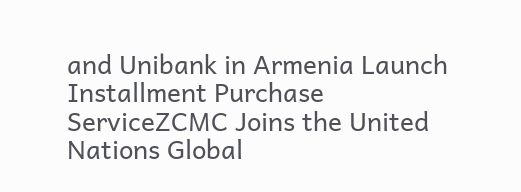and Unibank in Armenia Launch Installment Purchase ServiceZCMC Joins the United Nations Global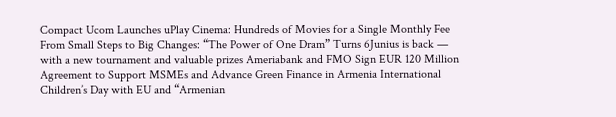Compact Ucom Launches uPlay Cinema: Hundreds of Movies for a Single Monthly Fee From Small Steps to Big Changes: “The Power of One Dram” Turns 6Junius is back — with a new tournament and valuable prizes Ameriabank and FMO Sign EUR 120 Million Agreement to Support MSMEs and Advance Green Finance in Armenia International Children’s Day with EU and “Armenian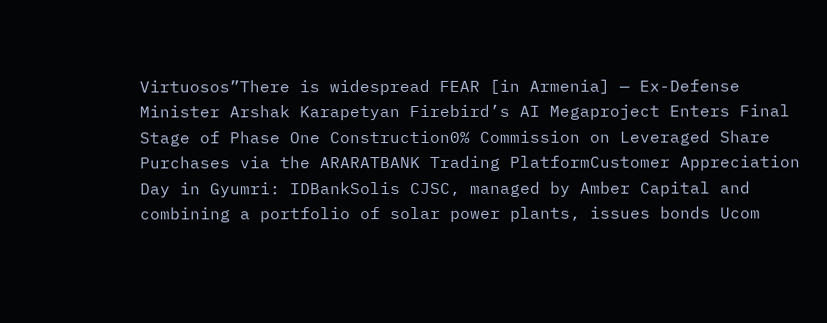Virtuosos”There is widespread FEAR [in Armenia] — Ex-Defense Minister Arshak Karapetyan Firebird’s AI Megaproject Enters Final Stage of Phase One Construction0% Commission on Leveraged Share Purchases via the ARARATBANK Trading PlatformCustomer Appreciation Day in Gyumri: IDBankSolis CJSC, managed by Amber Capital and combining a portfolio of solar power plants, issues bonds Ucom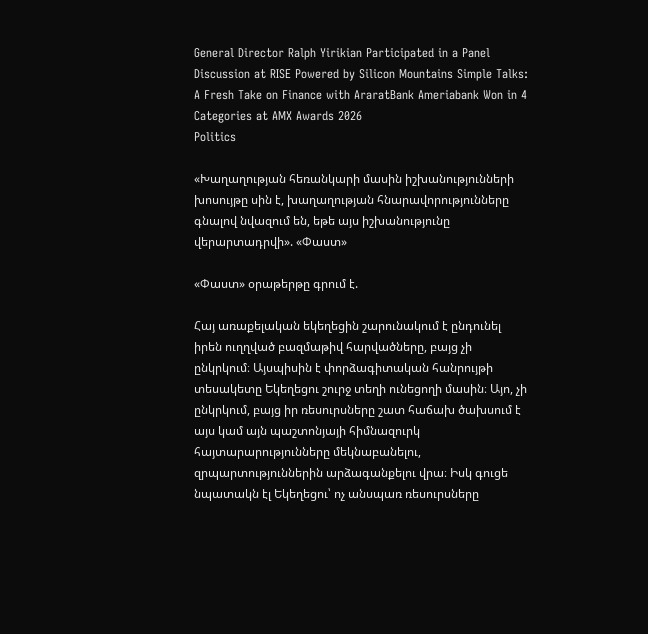General Director Ralph Yirikian Participated in a Panel Discussion at RISE Powered by Silicon Mountains Simple Talks: A Fresh Take on Finance with AraratBank Ameriabank Won in 4 Categories at AMX Awards 2026
Politics

«Խաղաղության հեռանկարի մասին իշխանությունների խոսույթը սին է, խաղաղության հնարավորությունները գնալով նվազում են, եթե այս իշխանությունը վերարտադրվի». «Փաստ»

«Փաստ» օրաթերթը գրում է.

Հայ առաքելական եկեղեցին շարունակում է ընդունել իրեն ուղղված բազմաթիվ հարվածները, բայց չի ընկրկում։ Այսպիսին է փորձագիտական հանրույթի տեսակետը Եկեղեցու շուրջ տեղի ունեցողի մասին։ Այո, չի ընկրկում, բայց իր ռեսուրսները շատ հաճախ ծախսում է այս կամ այն պաշտոնյայի հիմնազուրկ հայտարարությունները մեկնաբանելու, զրպարտություններին արձագանքելու վրա։ Իսկ գուցե նպատակն էլ Եկեղեցու՝ ոչ անսպառ ռեսուրսները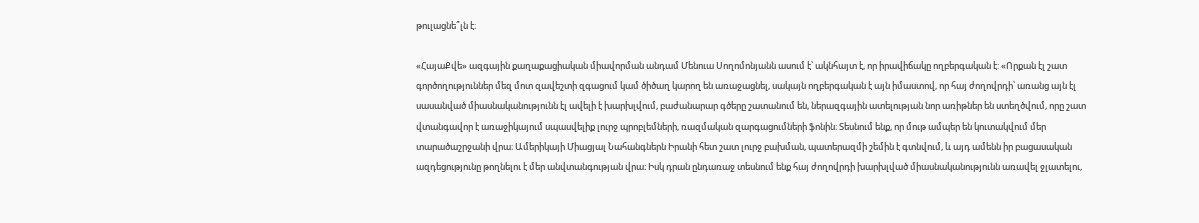թուլացնե՞լն է։

«ՀայաՔվե» ազգային քաղաքացիական միավորման անդամ Մենուա Սողոմոնյանն ասում է՝ ակնհայտ է, որ իրավիճակը ողբերգական է: «Որքան էլ շատ գործողություններ մեզ մոտ զավեշտի զգացում կամ ծիծաղ կարող են առաջացնել, սակայն ողբերգական է այն իմաստով, որ հայ ժողովրդի՝ առանց այն էլ սասանված միասնականությունն էլ ավելի է խարխլվում, բաժանարար գծերը շատանում են, ներազգային ատելության նոր առիթներ են ստեղծվում, որը շատ վտանգավոր է առաջիկայում սպասվելիք լուրջ պրոբլեմների, ռազմական զարգացումների ֆոնին։ Տեսնում ենք, որ մութ ամպեր են կուտակվում մեր տարածաշրջանի վրա։ Ամերիկայի Միացյալ Նահանգներն Իրանի հետ շատ լուրջ բախման, պատերազմի շեմին է գտնվում, և այդ ամենն իր բացասական ազդեցությունը թողնելու է մեր անվտանգության վրա։ Իսկ դրան ընդառաջ տեսնում ենք հայ ժողովրդի խարխլված միասնականությունն առավել ջլատելու,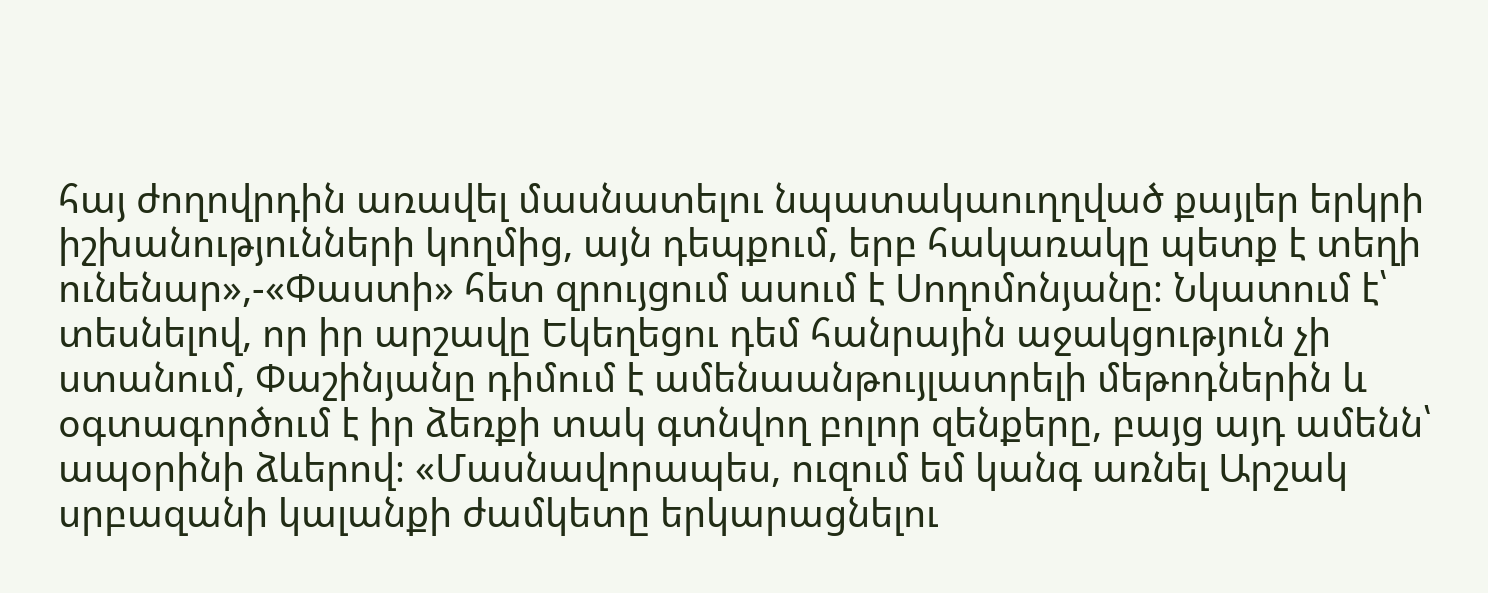հայ ժողովրդին առավել մասնատելու նպատակաուղղված քայլեր երկրի իշխանությունների կողմից, այն դեպքում, երբ հակառակը պետք է տեղի ունենար»,-«Փաստի» հետ զրույցում ասում է Սողոմոնյանը։ Նկատում է՝ տեսնելով, որ իր արշավը Եկեղեցու դեմ հանրային աջակցություն չի ստանում, Փաշինյանը դիմում է ամենաանթույլատրելի մեթոդներին և օգտագործում է իր ձեռքի տակ գտնվող բոլոր զենքերը, բայց այդ ամենն՝ ապօրինի ձևերով։ «Մասնավորապես, ուզում եմ կանգ առնել Արշակ սրբազանի կալանքի ժամկետը երկարացնելու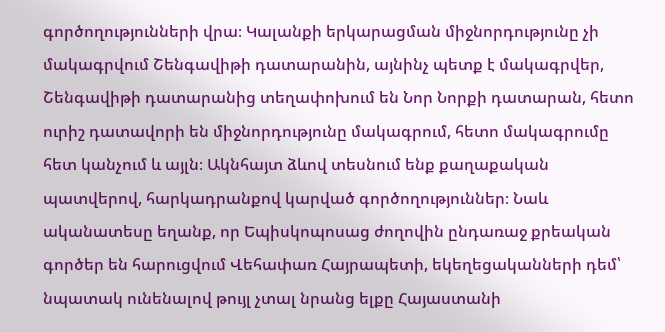գործողությունների վրա։ Կալանքի երկարացման միջնորդությունը չի մակագրվում Շենգավիթի դատարանին, այնինչ պետք է մակագրվեր, Շենգավիթի դատարանից տեղափոխում են Նոր Նորքի դատարան, հետո ուրիշ դատավորի են միջնորդությունը մակագրում, հետո մակագրումը հետ կանչում և այլն։ Ակնհայտ ձևով տեսնում ենք քաղաքական պատվերով, հարկադրանքով կարված գործողություններ։ Նաև ականատեսը եղանք, որ Եպիսկոպոսաց ժողովին ընդառաջ քրեական գործեր են հարուցվում Վեհափառ Հայրապետի, եկեղեցականների դեմ՝ նպատակ ունենալով թույլ չտալ նրանց ելքը Հայաստանի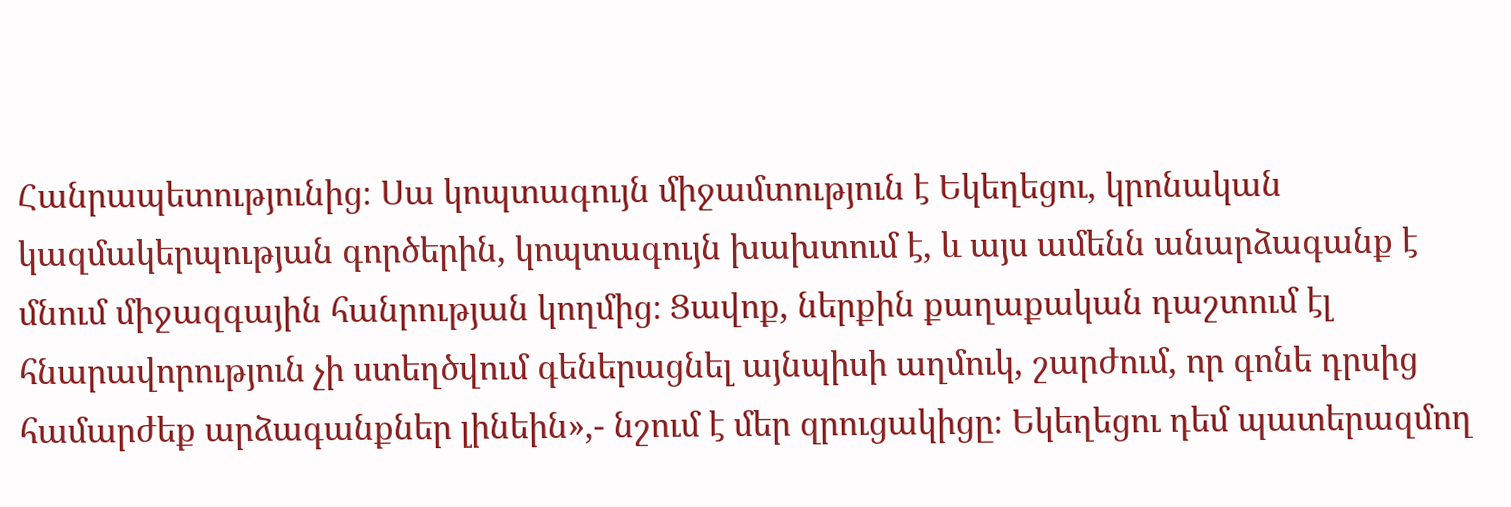Հանրապետությունից։ Սա կոպտագույն միջամտություն է Եկեղեցու, կրոնական կազմակերպության գործերին, կոպտագույն խախտում է, և այս ամենն անարձագանք է մնում միջազգային հանրության կողմից։ Ցավոք, ներքին քաղաքական դաշտում էլ հնարավորություն չի ստեղծվում գեներացնել այնպիսի աղմուկ, շարժում, որ գոնե դրսից համարժեք արձագանքներ լինեին»,- նշում է մեր զրուցակիցը։ Եկեղեցու դեմ պատերազմող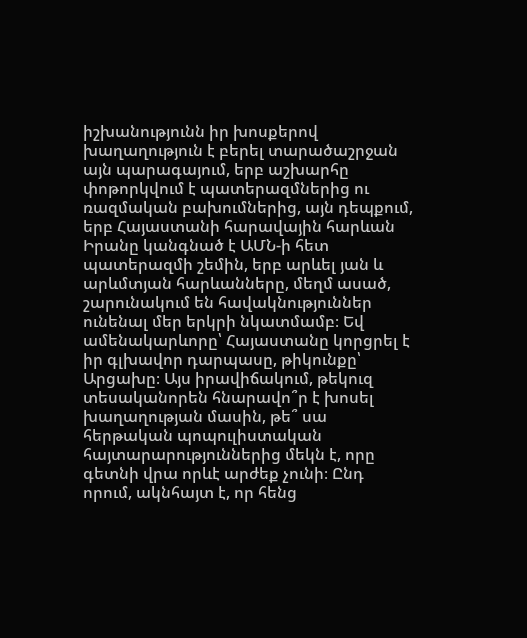իշխանությունն իր խոսքերով խաղաղություն է բերել տարածաշրջան այն պարագայում, երբ աշխարհը փոթորկվում է պատերազմներից ու ռազմական բախումներից, այն դեպքում, երբ Հայաստանի հարավային հարևան Իրանը կանգնած է ԱՄՆ-ի հետ պատերազմի շեմին, երբ արևել յան և արևմտյան հարևանները, մեղմ ասած, շարունակում են հավակնություններ ունենալ մեր երկրի նկատմամբ։ Եվ ամենակարևորը՝ Հայաստանը կորցրել է իր գլխավոր դարպասը, թիկունքը՝ Արցախը։ Այս իրավիճակում, թեկուզ տեսականորեն հնարավո՞ր է խոսել խաղաղության մասին, թե՞ սա հերթական պոպուլիստական հայտարարություններից մեկն է, որը գետնի վրա որևէ արժեք չունի։ Ընդ որում, ակնհայտ է, որ հենց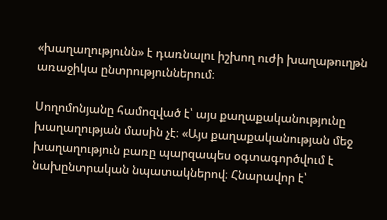«խաղաղությունն» է դառնալու իշխող ուժի խաղաթուղթն առաջիկա ընտրություններում։

Սողոմոնյանը համոզված է՝ այս քաղաքականությունը խաղաղության մասին չէ։ «Այս քաղաքականության մեջ խաղաղություն բառը պարզապես օգտագործվում է նախընտրական նպատակներով։ Հնարավոր է՝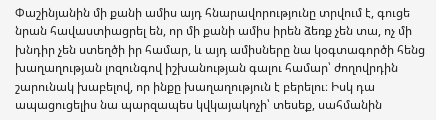Փաշինյանին մի քանի ամիս այդ հնարավորությունը տրվում է, գուցե նրան հավաստիացրել են, որ մի քանի ամիս իրեն ձեռք չեն տա, ոչ մի խնդիր չեն ստեղծի իր համար, և այդ ամիսները նա կօգտագործի հենց խաղաղության լոզունգով իշխանության գալու համար՝ ժողովրդին շարունակ խաբելով, որ ինքը խաղաղություն է բերելու։ Իսկ դա ապացուցելիս նա պարզապես կվկայակոչի՝ տեսեք, սահմանին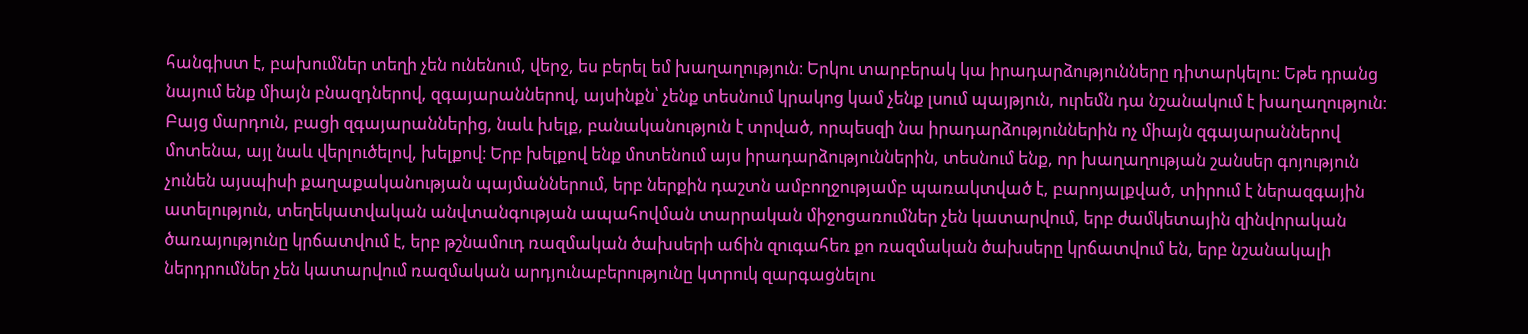հանգիստ է, բախումներ տեղի չեն ունենում, վերջ, ես բերել եմ խաղաղություն։ Երկու տարբերակ կա իրադարձությունները դիտարկելու։ Եթե դրանց նայում ենք միայն բնազդներով, զգայարաններով, այսինքն՝ չենք տեսնում կրակոց կամ չենք լսում պայթյուն, ուրեմն դա նշանակում է խաղաղություն։ Բայց մարդուն, բացի զգայարաններից, նաև խելք, բանականություն է տրված, որպեսզի նա իրադարձություններին ոչ միայն զգայարաններով մոտենա, այլ նաև վերլուծելով, խելքով։ Երբ խելքով ենք մոտենում այս իրադարձություններին, տեսնում ենք, որ խաղաղության շանսեր գոյություն չունեն այսպիսի քաղաքականության պայմաններում, երբ ներքին դաշտն ամբողջությամբ պառակտված է, բարոյալքված, տիրում է ներազգային ատելություն, տեղեկատվական անվտանգության ապահովման տարրական միջոցառումներ չեն կատարվում, երբ ժամկետային զինվորական ծառայությունը կրճատվում է, երբ թշնամուդ ռազմական ծախսերի աճին զուգահեռ քո ռազմական ծախսերը կրճատվում են, երբ նշանակալի ներդրումներ չեն կատարվում ռազմական արդյունաբերությունը կտրուկ զարգացնելու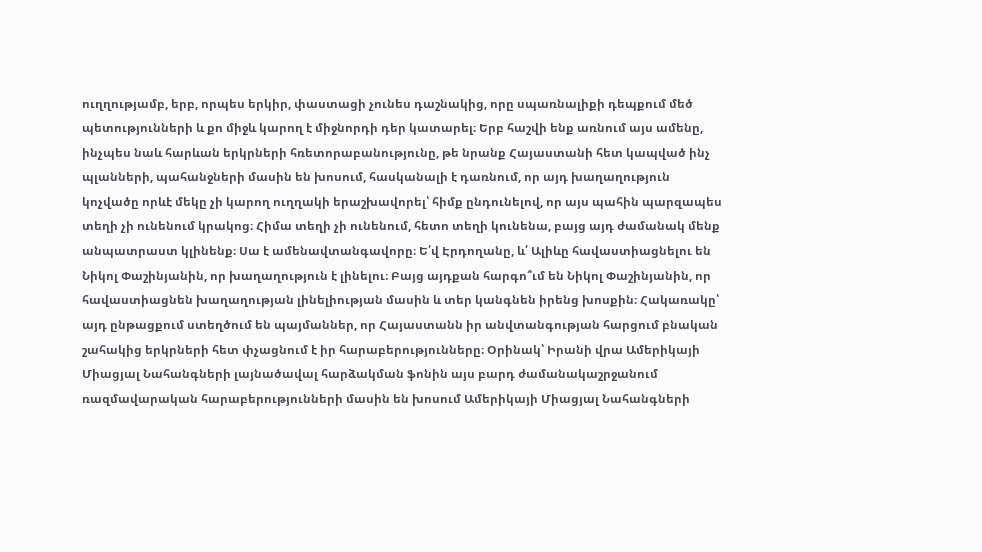ուղղությամբ, երբ, որպես երկիր, փաստացի չունես դաշնակից, որը սպառնալիքի դեպքում մեծ պետությունների և քո միջև կարող է միջնորդի դեր կատարել։ Երբ հաշվի ենք առնում այս ամենը, ինչպես նաև հարևան երկրների հռետորաբանությունը, թե նրանք Հայաստանի հետ կապված ինչ պլանների, պահանջների մասին են խոսում, հասկանալի է դառնում, որ այդ խաղաղություն կոչվածը որևէ մեկը չի կարող ուղղակի երաշխավորել՝ հիմք ընդունելով, որ այս պահին պարզապես տեղի չի ունենում կրակոց։ Հիմա տեղի չի ունենում, հետո տեղի կունենա, բայց այդ ժամանակ մենք անպատրաստ կլինենք։ Սա է ամենավտանգավորը։ Ե՛վ Էրդողանը, և՛ Ալիևը հավաստիացնելու են Նիկոլ Փաշինյանին, որ խաղաղություն է լինելու։ Բայց այդքան հարգո՞ւմ են Նիկոլ Փաշինյանին, որ հավաստիացնեն խաղաղության լինելիության մասին և տեր կանգնեն իրենց խոսքին։ Հակառակը՝ այդ ընթացքում ստեղծում են պայմաններ, որ Հայաստանն իր անվտանգության հարցում բնական շահակից երկրների հետ փչացնում է իր հարաբերությունները։ Օրինակ՝ Իրանի վրա Ամերիկայի Միացյալ Նահանգների լայնածավալ հարձակման ֆոնին այս բարդ ժամանակաշրջանում ռազմավարական հարաբերությունների մասին են խոսում Ամերիկայի Միացյալ Նահանգների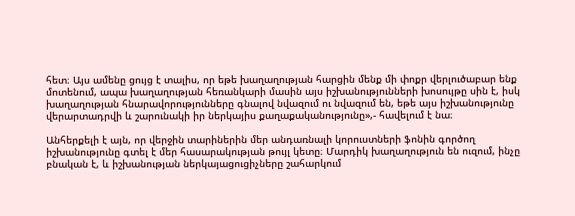հետ։ Այս ամենը ցույց է տալիս, որ եթե խաղաղության հարցին մենք մի փոքր վերլուծաբար ենք մոտենում, ապա խաղաղության հեռանկարի մասին այս իշխանությունների խոսույթը սին է, իսկ խաղաղության հնարավորությունները գնալով նվազում ու նվազում են, եթե այս իշխանությունը վերարտադրվի և շարունակի իր ներկայիս քաղաքականությունը»,- հավելում է նա։

Անհերքելի է այն, որ վերջին տարիներին մեր անդառնալի կորուստների ֆոնին գործող իշխանությունը գտել է մեր հասարակության թույլ կետը։ Մարդիկ խաղաղություն են ուզում, ինչը բնական է, և իշխանության ներկայացուցիչները շահարկում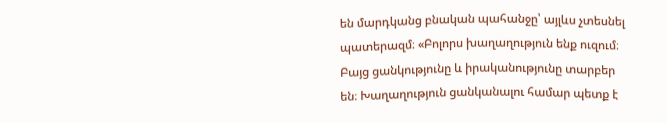են մարդկանց բնական պահանջը՝ այլևս չտեսնել պատերազմ։ «Բոլորս խաղաղություն ենք ուզում։ Բայց ցանկությունը և իրականությունը տարբեր են։ Խաղաղություն ցանկանալու համար պետք է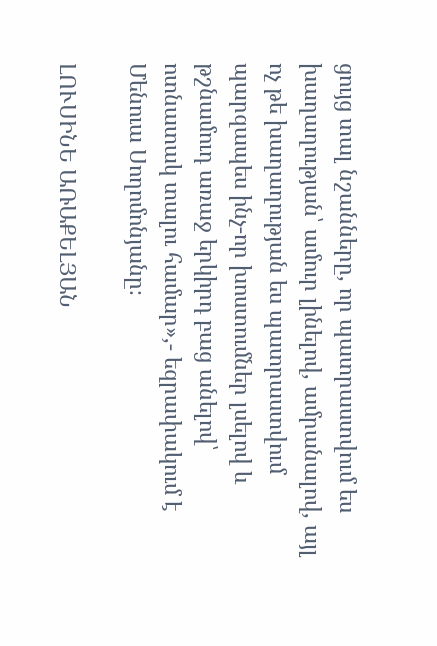ցույց տալ նշանները, որ պատրաստվում ես խաղաղության՝ ամուր լինելով, ամրանալով, այլ ոչ թե խաղաղության ես պատրաստվում պարզապես ինչ-որ խոստումներ լսելով և թշնամուդ առաջ երկիրդ բաց անելով՝ ոտնատակ տալու համար»,- եզրափակում է Մենուա Սողոմոնյանը։

ԼՈՒՍԻՆԵ ԱՌԱՔԵԼՅԱՆ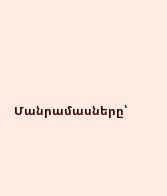Մանրամասները՝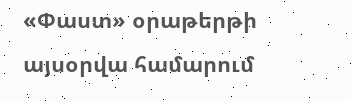«Փաստ» օրաթերթի այսօրվա համարում